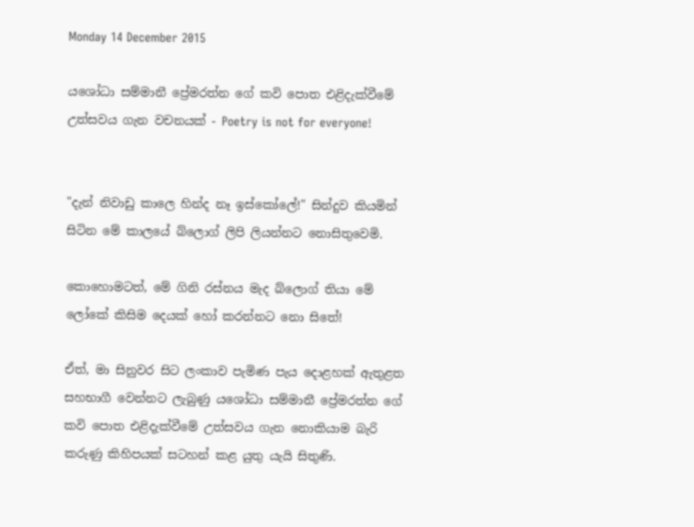Monday 14 December 2015

යශෝධා සම්මානී ප්‍රේමරත්න ගේ කවි පොත එළිදැක්වීමේ උත්සවය ගැන වචනයක් - Poetry is not for everyone!


"දැන් නිවාඩු කාලෙ හින්ද නෑ ඉස්කෝලේ!" සින්දුව කියමින් සිටින මේ කාලයේ බ්ලොග් ලිපි ලියන්නට නොසිතුවෙමි.

කොහොමටත්, මේ ගිනි රස්නය මැද බ්ලොග් තියා මේ ලෝකේ කිසිම දෙයක් හෝ කරන්නට නො සිතේ!

ඒත්, මා සිනුවර සිට ලංකාව පැමිණ පැය දොළහක් ඇතුළත සහභාගී වෙන්නට ලැබුණු යශෝධා සම්මානී ප්‍රේමරත්න ගේ කවි පොත එළිදැක්වීමේ උත්සවය ගැන නොකියාම බැරි කරුණු කිහිපයක් සටහන් කළ යුතු යැයි සිතුණි.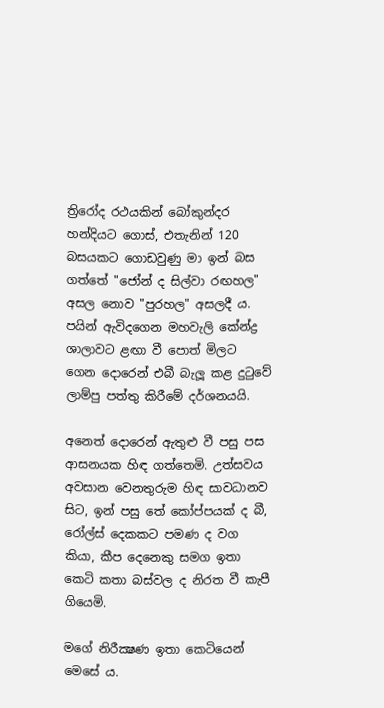ත්‍රිරෝද රථයකින් බෝකුන්දර හන්දියට ගොස්, එතැනින් 120 බසයකට ගොඩවුණු මා ඉන් බස ගත්තේ "ජෝන් ද සිල්වා රඟහල" අසල නොව "පුරහල" අසලදී ය. පයින් ඇවිදගෙන මහවැලි කේන්ද්‍ර ශාලාවට ළඟා වී පොත් මිලට ගෙන දොරෙන් එබී බැලූ කළ දුටුවේ ලාම්පු පත්තු කිරීමේ දර්ශනයයි.

අනෙත් දොරෙන් ඇතුළු වී පසු පස ආසනයක හිඳ ගත්තෙමි. උත්සවය අවසාන වෙනතුරුම හිඳ සාවධානව සිට, ඉන් පසු තේ කෝප්පයක් ද බී, රෝල්ස් දෙකකට පමණ ද වග කියා, කීප දෙනෙකු සමග ඉතා කෙටි කතා බස්වල ද නිරත වී කැපී ගියෙමි.

මගේ නිරීක්‍ෂණ ඉතා කෙටියෙන් මෙසේ ය.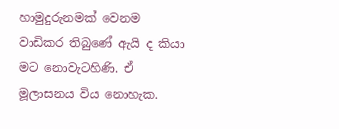හාමුදුරුනමක් වෙනම වාඩිකර තිබුණේ ඇයි ද කියා මට නොවැටහිණි. ඒ මූලාසනය විය නොහැක.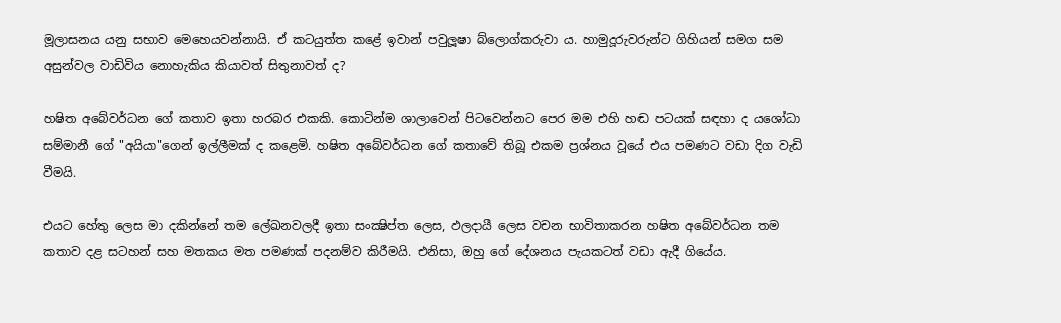මූලාසනය යනු සභාව මෙහෙයවන්නායි. ඒ කටයුත්ත කළේ ඉවාන් පවුලූෂා බ්ලොග්කරුවා ය. හාමුදූරුවරුන්ට ගිහියන් සමග සම අසුන්වල වාඩිවිය නොහැකිය කියාවත් සිතුනාවත් ද?

හෂිත අබේවර්ධන ගේ කතාව ඉතා හරබර එකකි. කොටින්ම ශාලාවෙන් පිටවෙන්නට පෙර මම එහි හඬ පටයක් සඳහා ද යශෝධා සම්මානී ගේ "අයියා"ගෙන් ඉල්ලීමක් ද කළෙමි. හෂිත අබේවර්ධන ගේ කතාවේ තිබූ එකම ප්‍රශ්නය වූයේ එය පමණට වඩා දිග වැඩි වීමයි.

එයට හේතු ලෙස මා දකින්නේ තම ලේඛනවලදී ඉතා සංක්‍ෂිප්ත ලෙස, ඵලදායී ලෙස වචන භාවිතාකරන හෂිත අබේවර්ධන තම කතාව දළ සටහන් සහ මතකය මත පමණක් පදනම්ව කිරීමයි. එනිසා, ඔහු ගේ දේශනය පැයකටත් වඩා ඇදී ගියේය.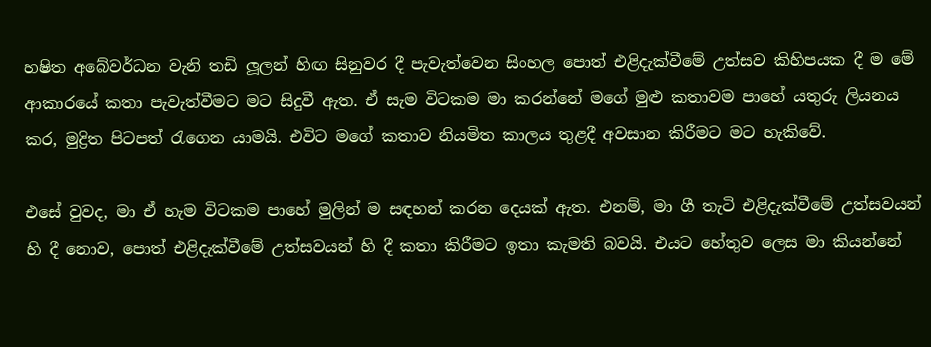හෂිත අබේවර්ධන වැනි තඩි ලූලන් හිඟ සිනුවර දී පැවැත්වෙන සිංහල පොත් එළිදැක්වීමේ උත්සව කිහිපයක දී ම මේ ආකාරයේ කතා පැවැත්වීමට මට සිදුවී ඇත. ඒ සැම විටකම මා කරන්නේ මගේ මුළු කතාවම පාහේ යතුරු ලියනය කර, මුද්‍රිත පිටපත් රැගෙන යාමයි. එවිට මගේ කතාව නියමිත කාලය තුළදී අවසාන කිරීමට මට හැකිවේ.

එසේ වුවද, මා ඒ හැම විටකම පාහේ මුලින් ම සඳහන් කරන දෙයක් ඇත. එනම්, මා ගී තැටි එළිදැක්වීමේ උත්සවයන් හි දී නොව, පොත් එළිදැක්වීමේ උත්සවයන් හි දී කතා කිරීමට ඉතා කැමති බවයි. එයට හේතුව ලෙස මා කියන්නේ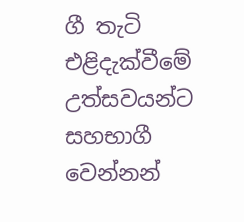ගී තැටි එළිදැක්වීමේ උත්සවයන්ට සහභාගී වෙන්නන්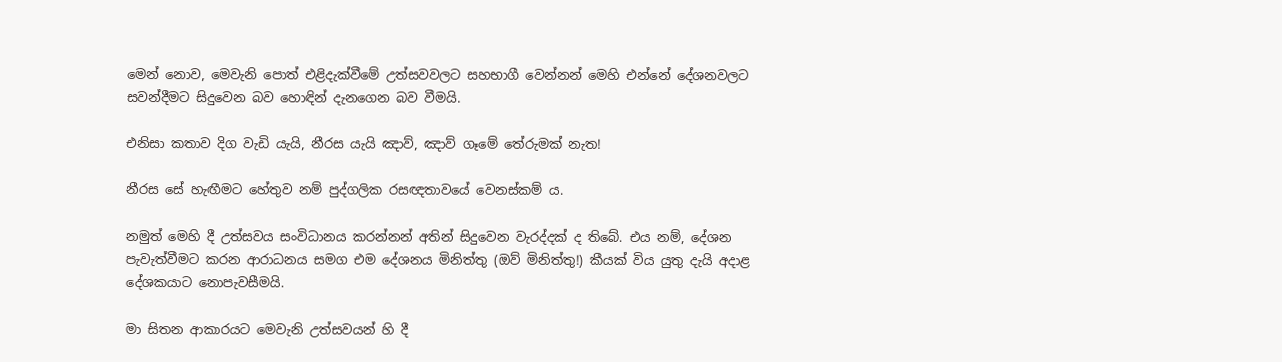මෙන් නොව, මෙවැනි පොත් එළිදැක්වීමේ උත්සවවලට සහභාගී වෙන්නන් මෙහි එන්නේ දේශනවලට සවන්දීමට සිදුවෙන බව හොඳින් දැනගෙන බව වීමයි.

එනිසා කතාව දිග වැඩි යැයි, නීරස යැයි ඤාව්, ඤාව් ගෑමේ තේරුමක් නැත!

නීරස සේ හැඟීමට හේතුව නම් පුද්ගලික රසඥතාවයේ වෙනස්කම් ය.

නමුත් මෙහි දී උත්සවය සංවිධානය කරන්නන් අතින් සිදුවෙන වැරද්දක් ද තිබේ. එය නම්, දේශන පැවැත්වීමට කරන ආරාධනය සමග එම දේශනය මිනිත්තු (ඔව් මිනිත්තු!) කීයක් විය යුතු දැයි අදාළ දේශකයාට නොපැවසීමයි.

මා සිතන ආකාරයට මෙවැනි උත්සවයන් හි දී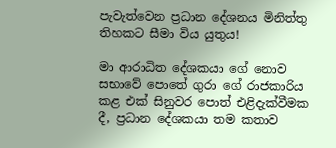පැවැත්වෙන ප්‍රධාන දේශනය මිනිත්තු තිහකට සීමා විය යුතුය!

මා ආරාධිත දේශකයා ගේ නොව සභාවේ පොතේ ගුරා ගේ රාජකාරිය කළ එක් සිනුවර පොත් එළිදැක්වීමක දී, ප්‍රධාන දේශකයා තම කතාව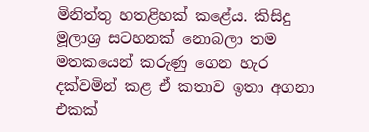මිනිත්තු හතළිහක් කළේය. කිසිදු මූලාශ්‍ර සටහනක් නොබලා තම මතකයෙන් කරුණු ගෙන හැර දක්වමින් කළ ඒ කතාව ඉතා අගනා එකක්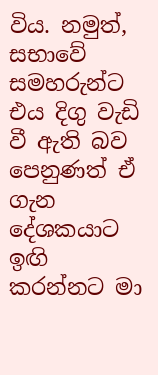විය. නමුත්, සභාවේ සමහරුන්ට එය දිගු වැඩි වී ඇති බව පෙනුණත් ඒ ගැන දේශකයාට ඉඟි කරන්නට මා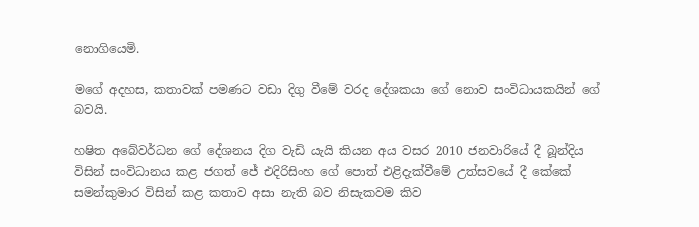නොගියෙමි.

මගේ අදහස, කතාවක් පමණට වඩා දිගු වීමේ වරද දේශකයා ගේ නොව සංවිධායකයින් ගේ බවයි.

හෂිත අබේවර්ධන ගේ දේශනය දිග වැඩි යැයි කියන අය වසර 2010 ජනවාරියේ දී බූන්දිය විසින් සංවිධානය කළ ජගත් ජේ එදිරිසිංහ ගේ පොත් එළිදැක්වීමේ උත්සවයේ දී කේකේ සමන්කුමාර විසින් කළ කතාව අසා නැති බව නිසැකවම කිව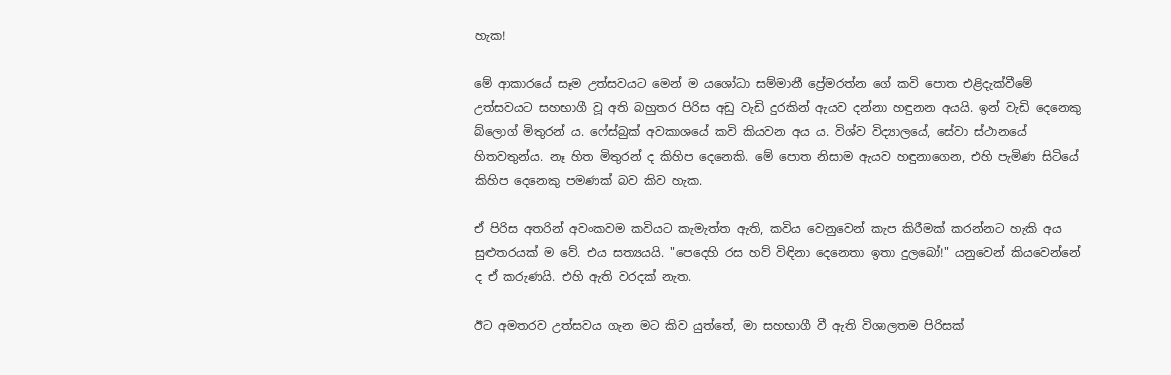හැක!

මේ ආකාරයේ සෑම උත්සවයට මෙන් ම යශෝධා සම්මානී ප්‍රේමරත්න ගේ කවි පොත එළිදැක්වීමේ උත්සවයට සහභාගී වූ අති බහුතර පිරිස අඩු වැඩි දුරකින් ඇයව දන්නා හඳුනන අයයි. ඉන් වැඩි දෙනෙකු බ්ලොග් මිතුරන් ය. ෆේස්බුක් අවකාශයේ කවි කියවන අය ය. විශ්ව විද්‍යාලයේ, සේවා ස්ථානයේ හිතවතුන්ය. නෑ හිත මිතුරන් ද කිහිප දෙනෙකි. මේ පොත නිසාම ඇයව හඳුනාගෙන, එහි පැමිණ සිටියේ කිහිප දෙනෙකු පමණක් බව කිව හැක.

ඒ පිරිස අතරින් අවංකවම කවියට කැමැත්ත ඇති, කවිය වෙනුවෙන් කැප කිරීමක් කරන්නට හැකි අය සුළුතරයක් ම වේ. එය සත්‍යයයි. "පෙදෙහි රස හව් විඳිනා දෙනෙතා ඉතා දුලබෝ!" යනුවෙන් කියවෙන්නේ ද ඒ කරුණයි. එහි ඇති වරදක් නැත.

ඊට අමතරව උත්සවය ගැන මට කිව යුත්තේ, මා සහභාගී වී ඇති විශාලතම පිරිසක්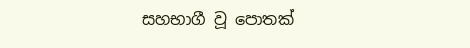සහභාගී වූ පොතක්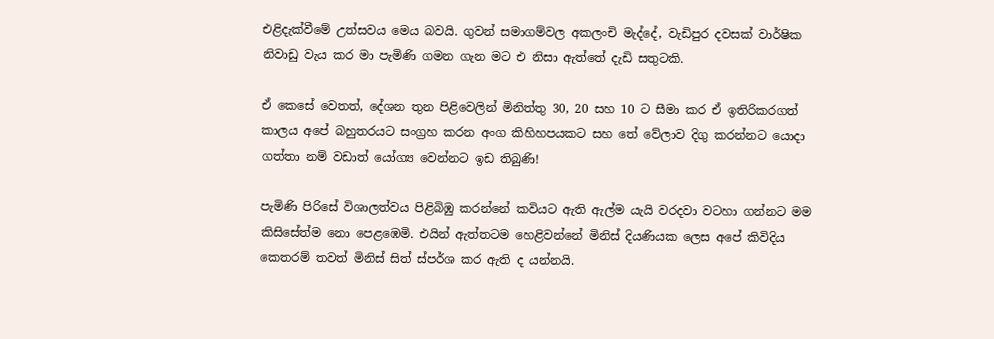එළිදැක්වීමේ උත්සවය මෙය බවයි. ගුවන් සමාගම්වල අකලංචි මැද්දේ, වැඩිපුර දවසක් වාර්ෂික නිවාඩු වැය කර මා පැමිණි ගමන ගැන මට එ නිසා ඇත්තේ දැඩි සතුටකි.

ඒ කෙසේ වෙතත්, දේශන තුන පිළිවෙලින් මිනිත්තු 30, 20 සහ 10 ට සීමා කර ඒ ඉතිරිකරගත් කාලය අපේ බහුතරයට සංග්‍රහ කරන අංග කිහිහපයකට සහ තේ වේලාව දිගු කරන්නට යොදා ගත්තා නම් වඩාත් යෝග්‍ය වෙන්නට ඉඩ තිබුණි!

පැමිණි පිරිසේ විශාලත්වය පිළිබිඹු කරන්නේ කවියට ඇති ඇල්ම යැයි වරදවා වටහා ගන්නට මම කිසිසේත්ම නො පෙළඹෙමි. එයින් ඇත්තටම හෙළිවන්නේ මිනිස් දියණියක ලෙස අපේ කිවිදිය කෙතරම් තවත් මිනිස් සිත් ස්පර්ශ කර ඇති ද යන්නයි.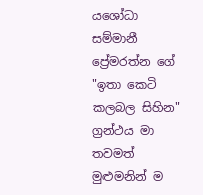යශෝධා සම්මානී ප්‍රේමරත්න ගේ "ඉතා කෙටි කලබල සිහින" ග්‍රන්ථය මා තවමත් මුළුමනින් ම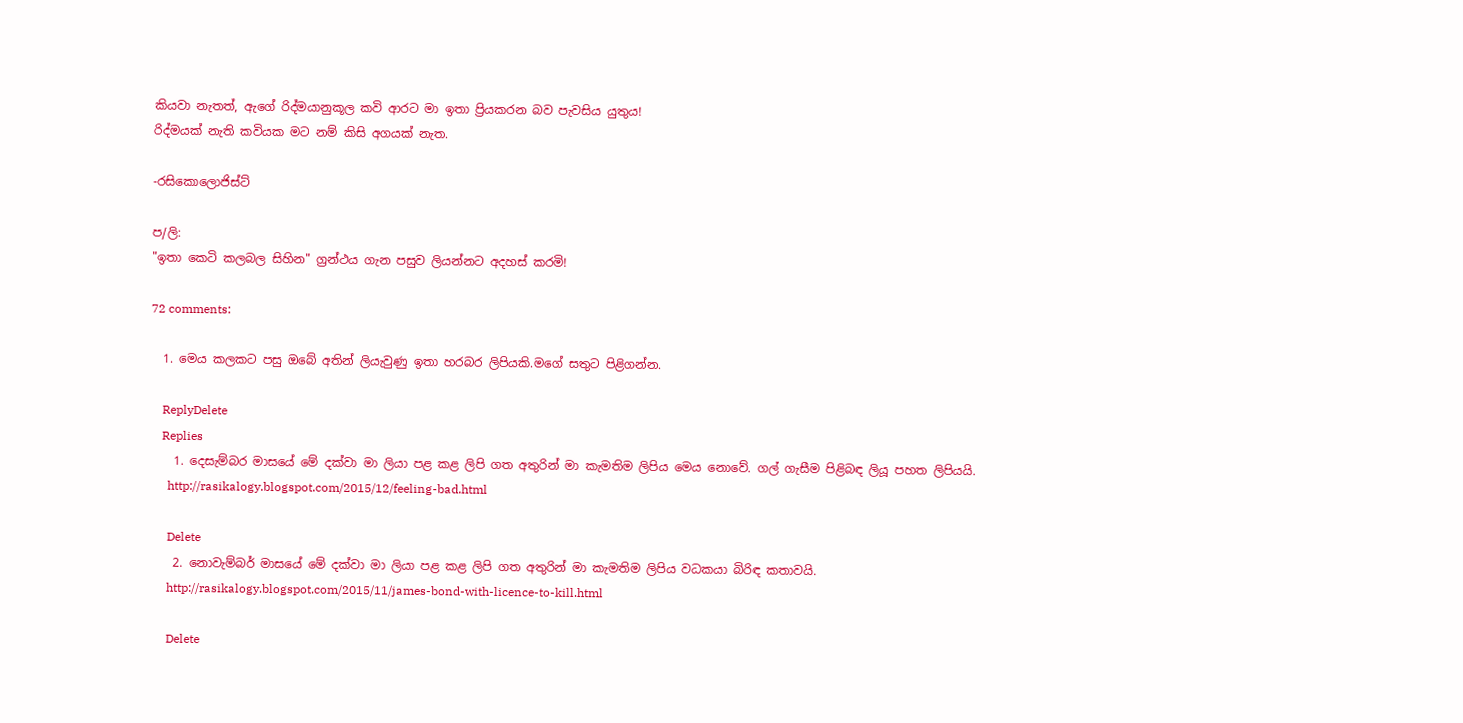කියවා නැතත්, ඇගේ රිද්මයානුකූල කවි ආරට මා ඉතා ප්‍රියකරන බව පැවසිය යුතුය!
රිද්මයක් නැති කවියක මට නම් කිසි අගයක් නැත.

-රසිකොලොජිස්ට්

ප/ලි:
"ඉතා කෙටි කලබල සිහින" ග්‍රන්ථය ගැන පසුව ලියන්නට අදහස් කරමි!

72 comments:

  1. මෙය කලකට පසු ඔබේ අතින් ලියැවුණු ඉතා හරබර ලිපියකි.මගේ සතුට පිළිගන්න.

    ReplyDelete
    Replies
    1. දෙසැම්බර මාසයේ මේ දක්වා මා ලියා පළ කළ ලිපි ගත අතුරින් මා කැමතිම ලිපිය මෙය නොවේ. ගල් ගැසීම පිළිබඳ ලියූ පහත ලිපියයි.
      http://rasikalogy.blogspot.com/2015/12/feeling-bad.html

      Delete
    2. නොවැම්බර් මාසයේ මේ දක්වා මා ලියා පළ කළ ලිපි ගත අතුරින් මා කැමතිම ලිපිය වධකයා බිරිඳ කතාවයි.
      http://rasikalogy.blogspot.com/2015/11/james-bond-with-licence-to-kill.html

      Delete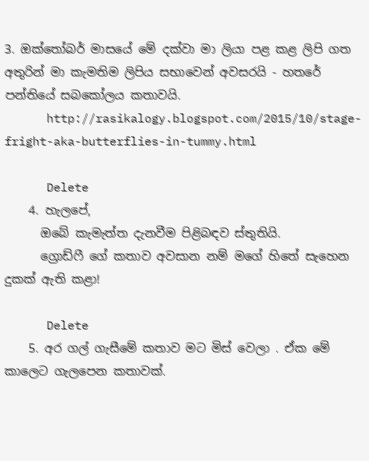3. ඔක්තෝබර් මාසයේ මේ දක්වා මා ලියා පළ කළ ලිපි ගත අතුරින් මා කැමතිම ලිපිය සභාවෙන් අවසරයි - හතරේ පන්තියේ සබකෝලය කතාවයි.
      http://rasikalogy.blogspot.com/2015/10/stage-fright-aka-butterflies-in-tummy.html

      Delete
    4. හැලපේ,
      ඔබේ කැමැත්ත දැනවීම පිළිබඳව ස්තුතියි.
      ග්‍රොඩ්ෆී ගේ කතාව අවසාන නම් මගේ හිතේ සැහෙන දුකක් ඇති කළා!

      Delete
    5. අර ගල් ගැසීමේ කතාව මට මිස් වෙලා . ඒක මේ කාලෙට ගැලපෙන කතාවක්.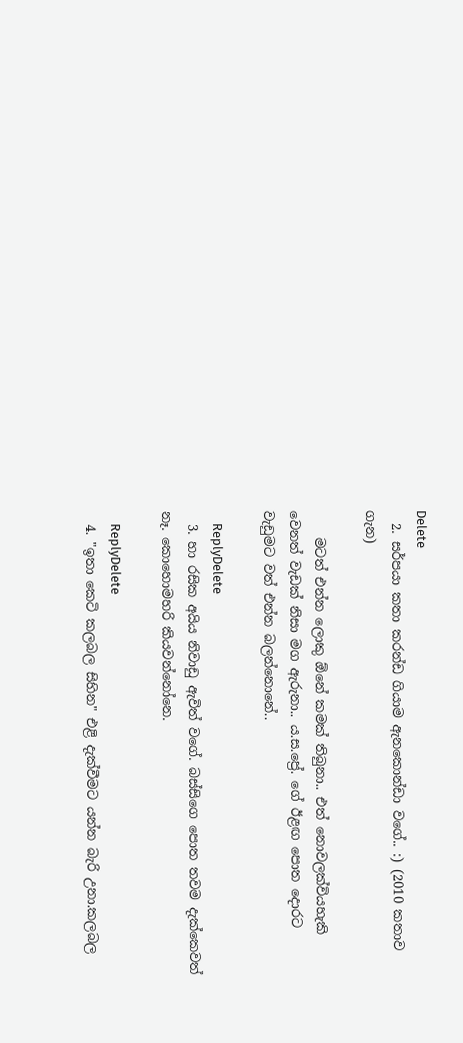Delete
  2. සර්පයා කතා කරන්ඩ ගියාම ඇනකොන්ඩා වගේ.. :) (2010 කතාව ගැන)

    මටත් එන්න ලොකු ඕනේ කමක් තිබුනා.. එත් නොවලක්වියහැකි වෙනත් වැඩක් නිසා මග ඇරුනා.. ය.ස.ප්‍රේ. ගේ ඊළඟ පොත දොරට වැඩුමට වත් එන්න බලන්නොනේ..

    ReplyDelete
  3. හා රසික අයිය නිවාඩු ඇවිත් වගේ. බස්සිගෙ පොත තවම දැක්කෙවත් නෑ. කොහොමහරි කියවන්නෝනෙ.

    ReplyDelete
  4. "ඉතා කෙටි කලබල සිහින" එළි දැක්වීමට යන්න බැරි උනා.කලබල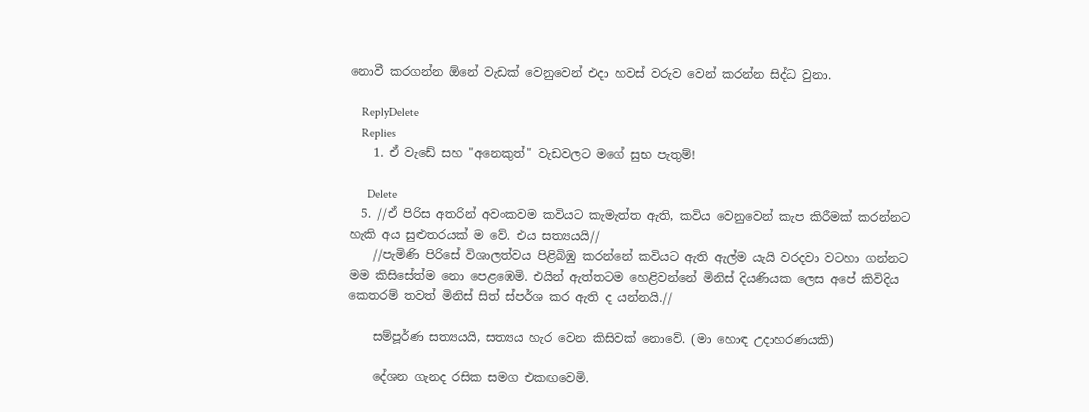නොවී කරගන්න ඕනේ වැඩක් වෙනුවෙන් එදා හවස් වරුව වෙන් කරන්න සිද්ධ වුනා.

    ReplyDelete
    Replies
    1. ඒ වැඩේ සහ "අනෙකුත්" වැඩවලට මගේ සුභ පැතුම්!

      Delete
  5. //ඒ පිරිස අතරින් අවංකවම කවියට කැමැත්ත ඇති, කවිය වෙනුවෙන් කැප කිරීමක් කරන්නට හැකි අය සුළුතරයක් ම වේ. එය සත්‍යයයි//
    //පැමිණි පිරිසේ විශාලත්වය පිළිබිඹු කරන්නේ කවියට ඇති ඇල්ම යැයි වරදවා වටහා ගන්නට මම කිසිසේත්ම නො පෙළඹෙමි. එයින් ඇත්තටම හෙළිවන්නේ මිනිස් දියණියක ලෙස අපේ කිවිදිය කෙතරම් තවත් මිනිස් සිත් ස්පර්ශ කර ඇති ද යන්නයි.//

    සම්පූර්ණ සත්‍යයයි, සත්‍යය හැර වෙන කිසිවක් නොවේ. (මා හොඳ උදාහරණයකි)

    දේශන ගැනද රසික සමග එකඟවෙමි.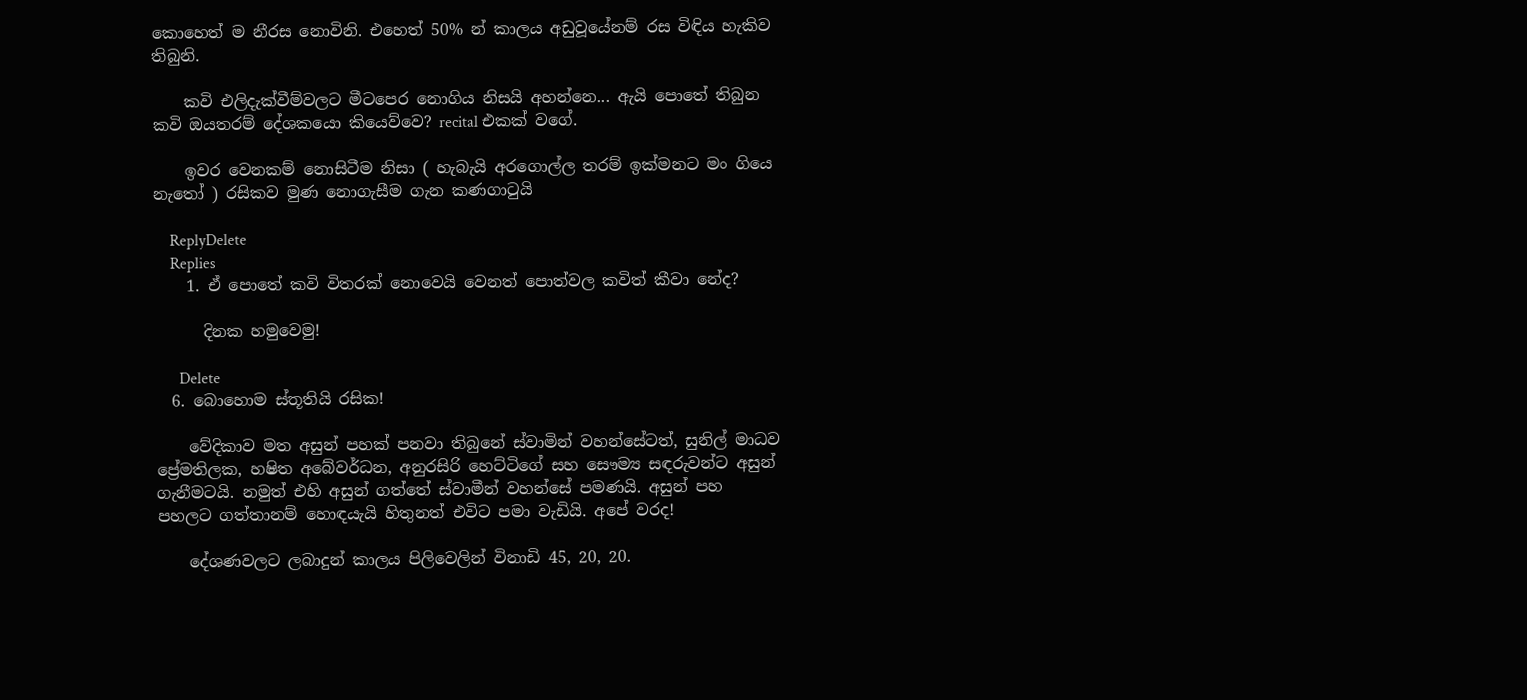කොහෙත් ම නීරස නොවිනි. එහෙත් 50% න් කාලය අඩුවූයේනම් රස විඳිය හැකිව තිබුනි.

    කවි එලිදැක්වීම්වලට මීටපෙර නොගිය නිසයි අහන්නෙ... ඇයි පොතේ තිබුන කවි ඔයතරම් දේශකයො කියෙව්වෙ? recital එකක් වගේ.

    ඉවර වෙනකම් නොසිටීම නිසා ( හැබැයි අරගොල්ල තරම් ඉක්මනට මං ගියෙ නැතෝ ) රසිකව මුණ නොගැසීම ගැන කණගාටුයි

    ReplyDelete
    Replies
    1. ඒ පොතේ කවි විතරක් නොවෙයි වෙනත් පොත්වල කවිත් කීවා නේද?

      දිනක හමුවෙමු!

      Delete
  6. බොහොම ස්තූතියි රසික!

    වේදිකාව මත අසුන් පහක් පනවා තිබුනේ ස්වාමින් වහන්සේටත්, සුනිල් මාධව ප්‍රේමතිලක, හෂිත අබේවර්ධන, අනුරසිරි හෙට්ටිගේ සහ සෞම්‍ය සඳරුවන්ට අසුන් ගැනීමටයි. නමුත් එහි අසුන් ගත්තේ ස්වාමීන් වහන්සේ පමණයි. අසුන් පහ පහලට ගත්තානම් හොඳයැයි හිතුනත් එවිට පමා වැඩියි. අපේ වරද!

    දේශණවලට ලබාදුන් කාලය පිලිවෙලින් විනාඩි 45, 20, 20.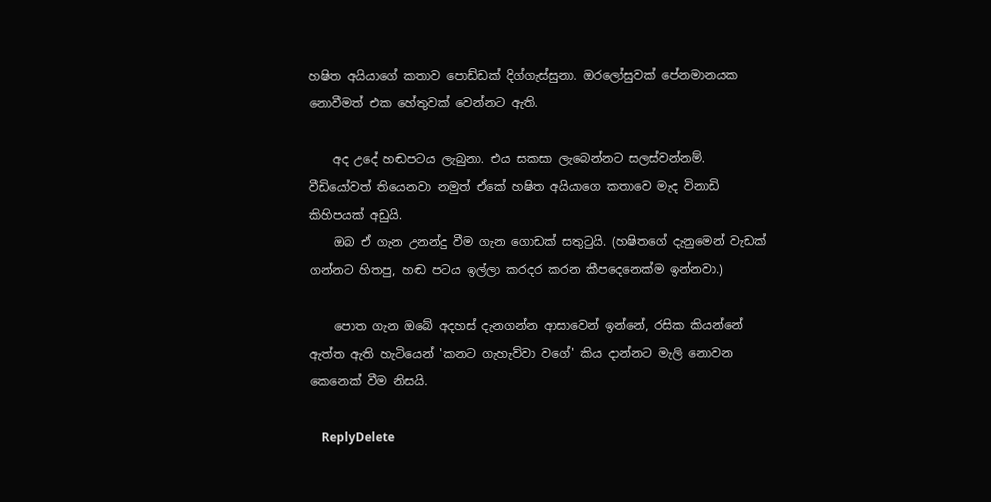හෂිත අයියාගේ කතාව පොඩ්ඩක් දිග්ගැස්සුනා. ඔරලෝසුවක් පේනමානයක නොවීමත් එක හේතුවක් වෙන්නට ඇති.

    අද උදේ හඬපටය ලැබුනා. එය සකසා ලැබෙන්නට සලස්වන්නම්. වීඩියෝවත් තියෙනවා නමුත් ඒකේ හෂිත අයියාගෙ කතාවෙ මැද විනාඩි කිහිපයක් අඩුයි.
    ඔබ ඒ ගැන උනන්දු වීම ගැන ගොඩක් සතුටුයි. (හෂිතගේ දැනුමෙන් වැඩක් ගන්නට හිතපු, හඬ පටය ඉල්ලා කරදර කරන කීපදෙනෙක්ම ඉන්නවා.)

    පොත ගැන ඔබේ අදහස් දැනගන්න ආසාවෙන් ඉන්නේ, රසික කියන්නේ ඇත්ත ඇති හැටියෙන් 'කනට ගැහැව්වා වගේ' කිය දාන්නට මැලි නොවන කෙනෙක් වීම නිසයි.

    ReplyDelete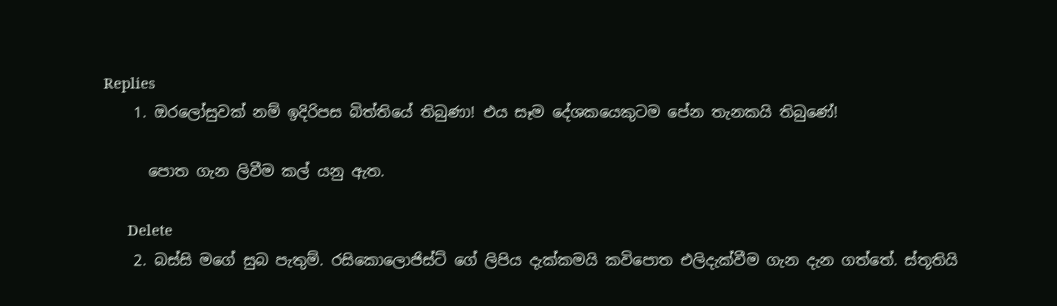Replies
    1. ඔරලෝසුවක් නම් ඉදිරිපස බිත්තියේ තිබුණා! එය සෑම දේශකයෙකුටම පේන තැනකයි තිබුණේ!

      පොත ගැන ලිවීම කල් යනු ඇත.

      Delete
    2. බස්සි මගේ සුබ පැතුම්. රසිකොලොජිස්ට් ගේ ලිපිය දැක්කමයි කවිපොත එලිදැක්වීම ගැන දැන ගත්තේ. ස්තූතියි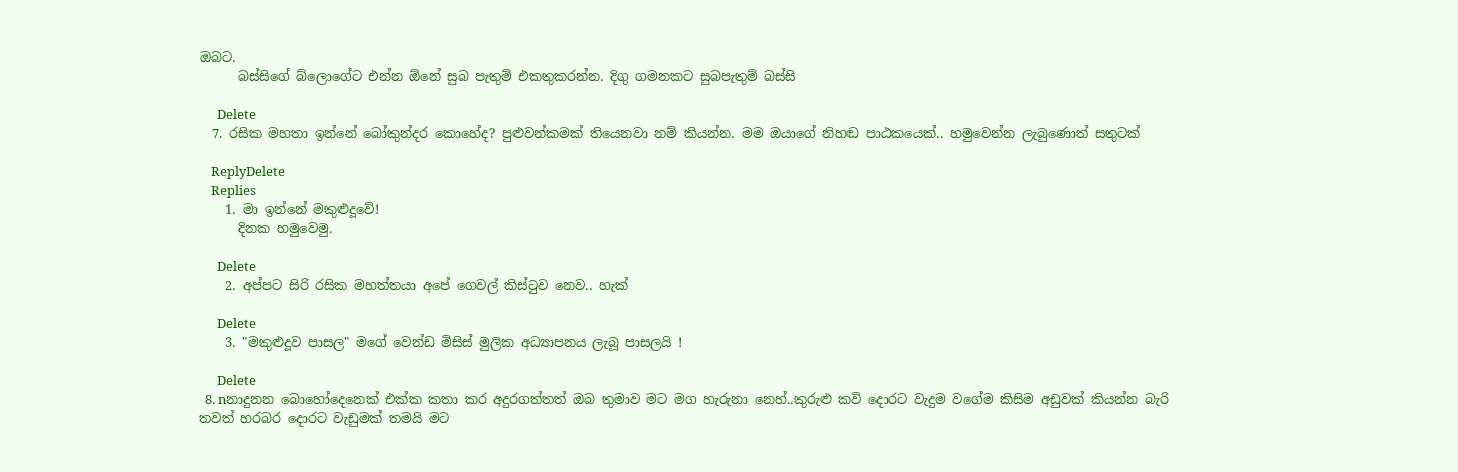ඔබට.
      බස්සිගේ බ්ලොගේට එන්න ඕනේ සුබ පැතුම් එකතුකරන්න. දිගු ගමනකට සුබපැතුම් බස්සි

      Delete
  7. රසික මහතා ඉන්නේ බෝකුන්දර කොහේද? පුළුවන්කමක් තියෙනවා නම් කියන්න. මම ඔයාගේ නිහඬ පාඨකයෙක්.. හමුවෙන්න ලැබුණොත් සතුටක්

    ReplyDelete
    Replies
    1. මා ඉන්නේ මකුළුදූවේ!
      දිනක හමුවෙමු.

      Delete
    2. අප්පට සිරි රසික මහත්තයා අපේ ගෙවල් කිස්ටුව නෙව.. හැක්

      Delete
    3. "මකුළුදූව පාසල" මගේ වෙන්ඩ මිසිස් මුලික අධ්‍යාපනය ලැබූ පාසලයි !

      Delete
  8. nනාදුනන බොහෝදෙනෙක් එක්ක කතා කර අදුරගත්තත් ඔබ තුමාව මට මග හැරුනා නෙහ්..කුරුළු කවි දොරට වැදුම වගේම කිසිම අඩුවක් කියන්න බැරි තවත් හරබර දොරට වැඩුමක් තමයි මට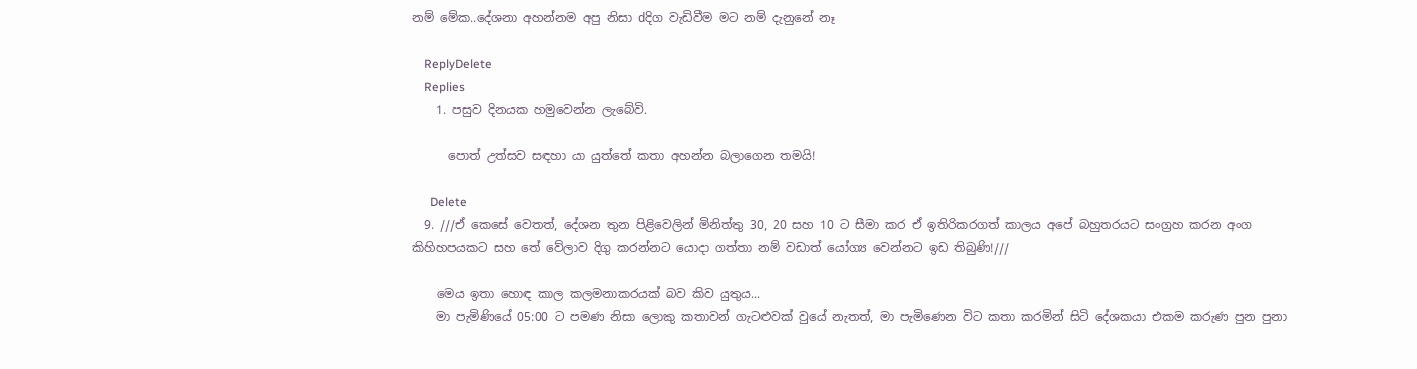නම් මේක..දේශනා අහන්නම අපු නිසා dදිග වැඩිවීම මට නම් දැනුනේ නෑ

    ReplyDelete
    Replies
    1. පසුව දිනයක හමුවෙන්න ලැබේවි.

      පොත් උත්සව සඳහා යා යුත්තේ කතා අහන්න බලාගෙන තමයි!

      Delete
  9. ///ඒ කෙසේ වෙතත්, දේශන තුන පිළිවෙලින් මිනිත්තු 30, 20 සහ 10 ට සීමා කර ඒ ඉතිරිකරගත් කාලය අපේ බහුතරයට සංග්‍රහ කරන අංග කිහිහපයකට සහ තේ වේලාව දිගු කරන්නට යොදා ගත්තා නම් වඩාත් යෝග්‍ය වෙන්නට ඉඩ තිබුණි!///

    මෙය ඉතා හොඳ කාල කලමනාකරයක් බව කිව යුතුය...
    මා පැමිණියේ 05:00 ට පමණ නිසා ලොකු කතාවන් ගැටළුවක් වුයේ නැතත්, මා පැමිණෙන විට කතා කරමින් සිටි දේශකයා එකම කරුණ පුන පුනා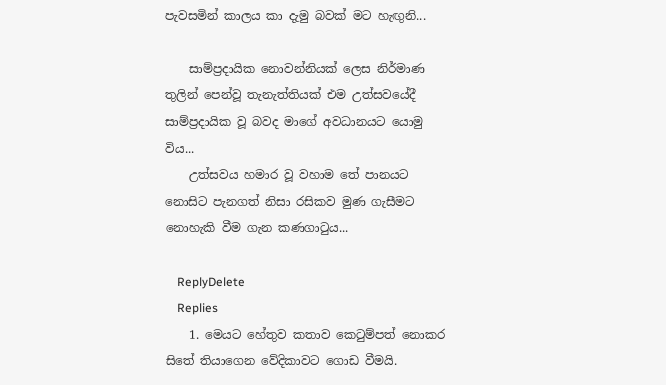පැවසමින් කාලය කා දැමු බවක් මට හැඟුනි...

    සාම්ප්‍රදායික නොවන්නියක් ලෙස නිර්මාණ තුලින් පෙන්වූ තැනැත්තියක් එම උත්සවයේදී සාම්ප්‍රදායික වූ බවද මාගේ අවධානයට යොමු විය...
    උත්සවය හමාර වූ වහාම තේ පානයට නොසිට පැනගත් නිසා රසිකව මුණ ගැසීමට නොහැකි වීම ගැන කණගාටුය...

    ReplyDelete
    Replies
    1. මෙයට හේතුව කතාව කෙටුම්පත් නොකර සිතේ තියාගෙන වේදිකාවට ගොඩ වීමයි.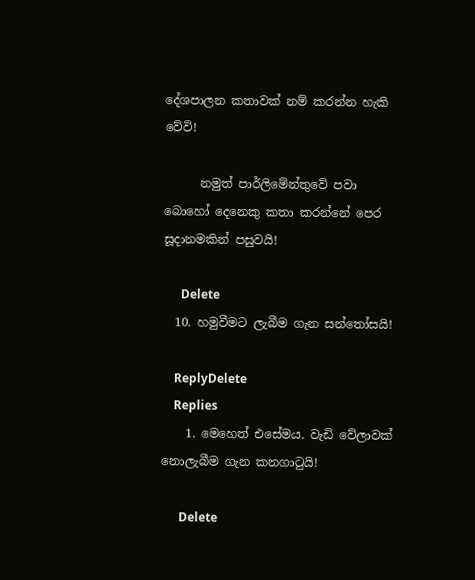දේශපාලන කතාවක් නම් කරන්න හැකි වේවි!

      නමුත් පාර්ලිමේන්තුවේ පවා බොහෝ දෙනෙකු කතා කරන්නේ පෙර සූදානමකින් පසුවයි!

      Delete
  10. හමුවීමට ලැබීම ගැන සන්තෝසයි!

    ReplyDelete
    Replies
    1. මෙහෙත් එසේමය. වැඩි වේලාවක් නොලැබීම ගැන කනගාටුයි!

      Delete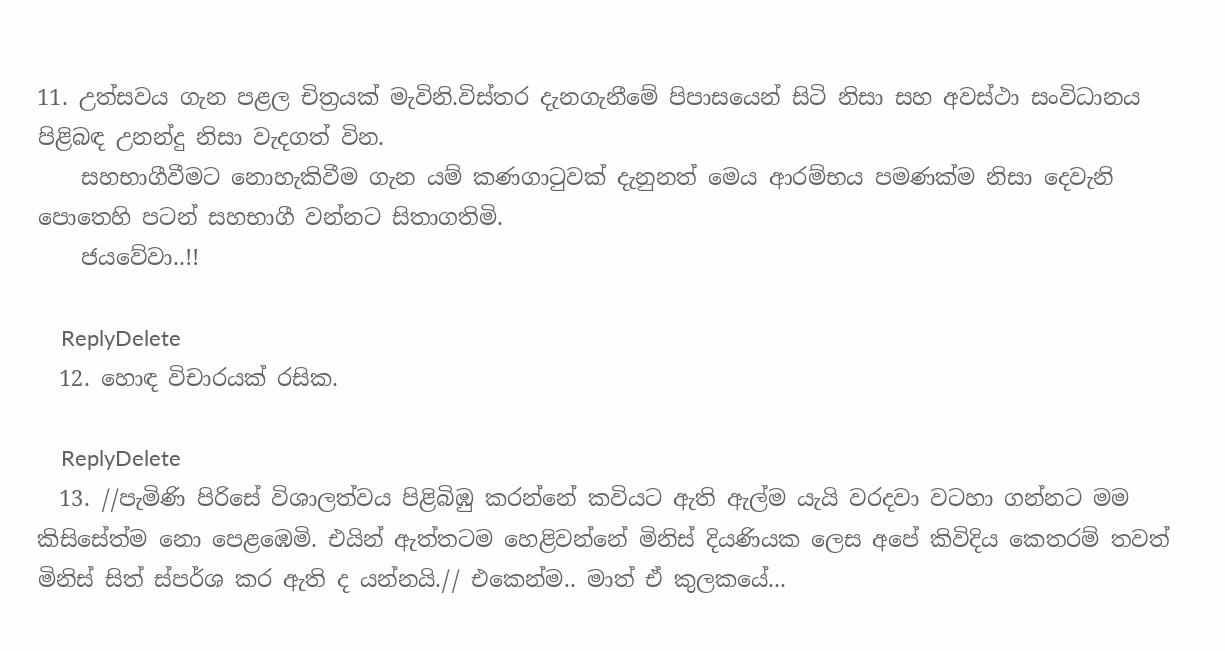11. උත්සවය ගැන පළල චිත්‍රයක් මැවිනි.විස්තර දැනගැනීමේ පිපාසයෙන් සිටි නිසා සහ අවස්ථා සංවිධානය පිළිබඳ උනන්දු නිසා වැදගත් වින.
    සහභාගීවීමට නොහැකිවීම ගැන යම් කණගාටුවක් දැනුනත් මෙය ආරම්භය පමණක්ම නිසා දෙවැනි පොතෙහි පටන් සහභාගී වන්නට සිතාගතිමි.
    ජයවේවා..!!

    ReplyDelete
  12. හොඳ විචාරයක් රසික.

    ReplyDelete
  13. //පැමිණි පිරිසේ විශාලත්වය පිළිබිඹු කරන්නේ කවියට ඇති ඇල්ම යැයි වරදවා වටහා ගන්නට මම කිසිසේත්ම නො පෙළඹෙමි. එයින් ඇත්තටම හෙළිවන්නේ මිනිස් දියණියක ලෙස අපේ කිවිදිය කෙතරම් තවත් මිනිස් සිත් ස්පර්ශ කර ඇති ද යන්නයි.// එකෙන්ම.. මාත් ඒ කුලකයේ...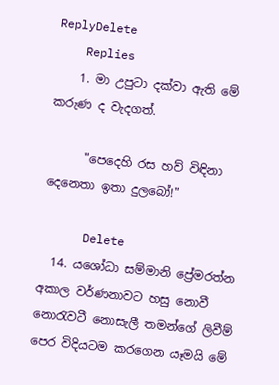ReplyDelete
    Replies
    1. මා උපුටා දක්වා ඇති මේ කරුණ ද වැදගත්.

      "පෙදෙහි රස හව් විඳිනා දෙනෙතා ඉතා දුලබෝ!"

      Delete
  14. යශෝධා සම්මානි ප්‍රේමරත්න අකාල වර්ණනාවට හසු නොවී නොරැවටී නොසැලී තමන්ගේ ලිවීම් පෙර විදියටම කරගෙන යෑමයි මේ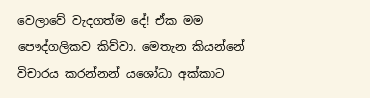වෙලාවේ වැදගත්ම දේ! ඒක මම පෞද්ගලිකව කිව්වා. මෙතැන කියන්නේ විචාරය කරන්නන් යශෝධා අක්කාට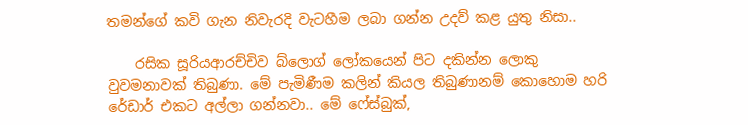තමන්ගේ කවි ගැන නිවැරදි වැටහීම ලබා ගන්න උදව් කළ යුතු නිසා..

    රසික සූරියආරච්චිව බ්ලොග් ලෝකයෙන් පිට දකින්න ලොකු වුවමනාවක් තිබුණා. මේ පැමිණීම කලින් කියල තිබුණානම් කොහොම හරි රේඩාර් එකට අල්ලා ගන්නවා.. මේ ෆේස්බුක්,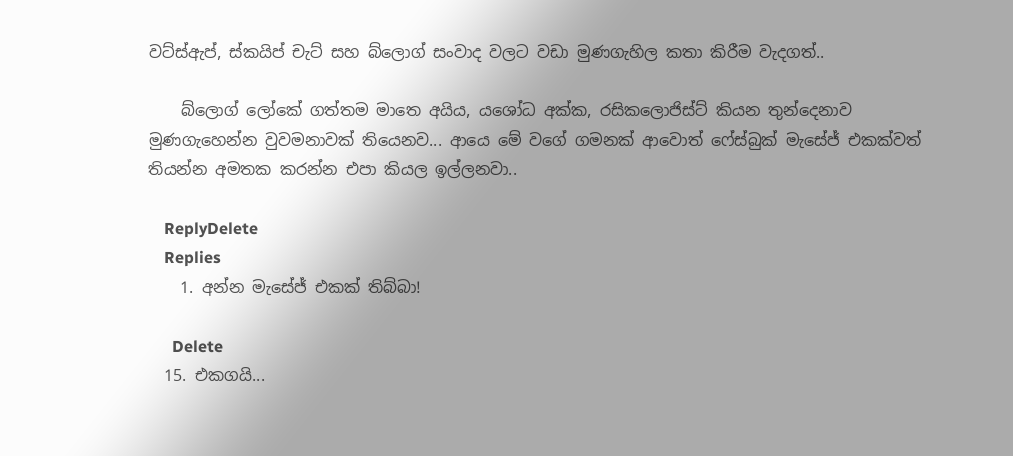වට්ස්ඇප්, ස්කයිප් චැට් සහ බ්ලොග් සංවාද වලට වඩා මුණගැහිල කතා කිරීම වැදගත්..

    බ්ලොග් ලෝකේ ගත්තම මාතෙ අයිය, යශෝධ අක්ක, රසිකලොජිස්ට් කියන තුන්දෙනාව මුණගැහෙන්න වුවමනාවක් තියෙනව... ආයෙ මේ වගේ ගමනක් ආවොත් ෆේස්බුක් මැසේජ් එකක්වත් තියන්න අමතක කරන්න එපා කියල ඉල්ලනවා..

    ReplyDelete
    Replies
    1. අන්න මැසේජ් එකක් තිබ්බා!

      Delete
  15. එකගයි...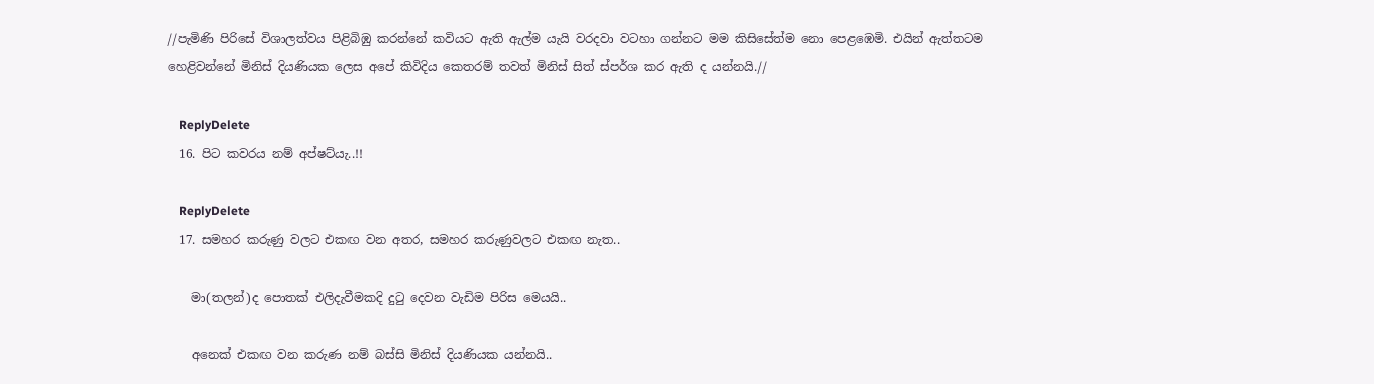//පැමිණි පිරිසේ විශාලත්වය පිළිබිඹු කරන්නේ කවියට ඇති ඇල්ම යැයි වරදවා වටහා ගන්නට මම කිසිසේත්ම නො පෙළඹෙමි. එයින් ඇත්තටම හෙළිවන්නේ මිනිස් දියණියක ලෙස අපේ කිවිදිය කෙතරම් තවත් මිනිස් සිත් ස්පර්ශ කර ඇති ද යන්නයි.//

    ReplyDelete
  16. පිට කවරය නම් අප්ෂට්යැ..!!

    ReplyDelete
  17. සමහර කරුණු වලට එකඟ වන අතර, සමහර කරුණුවලට එකඟ නැත..

    මා(තලන්)ද පොතක් එලිදැවීමකදි දුටු දෙවන වැඩිම පිරිස මෙයයි..

    අනෙක් එකඟ වන කරුණ නම් බස්සි මිනිස් දියණියක යන්නයි..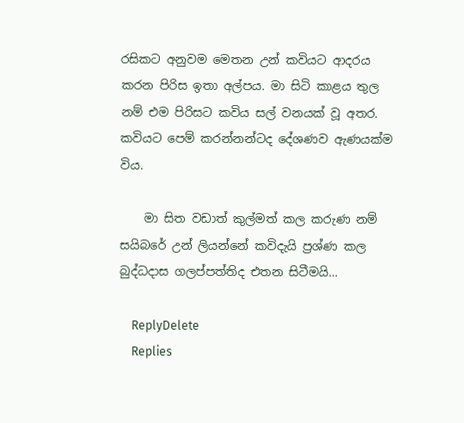රසිකට අනුවම මෙතන උන් කවියට ආදරය කරන පිරිස ඉතා අල්පය. මා සිටි කාළය තුල නම් එම පිරිසට කවිය සල් වනයක් වූ අතර. කවියට පෙම් කරන්නන්ටද දේශණව ඇණයක්ම විය.

    මා සිත වඩාත් කුල්මත් කල කරුණ නම් සයිබරේ උන් ලියන්නේ කවිදැයි ප්‍රශ්ණ කල බුද්ධදාස ගලප්පත්තිද එතන සිටීමයි...

    ReplyDelete
    Replies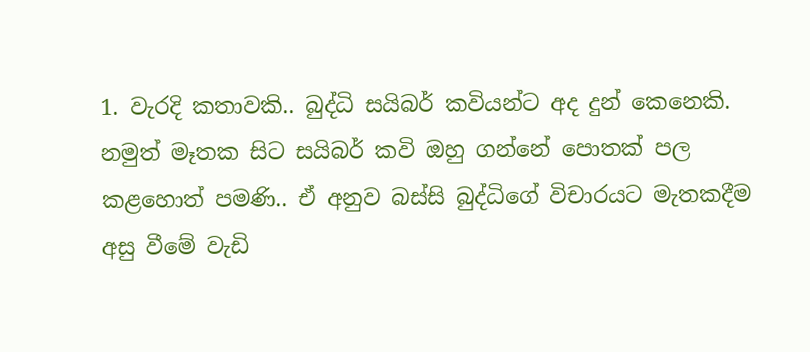1. වැරදි කතාවකි.. බුද්ධි සයිබර් කවියන්ට අද දුන් කෙනෙකි. නමුත් මෑතක සිට සයිබර් කවි ඔහු ගන්නේ පොතක් පල කළහොත් පමණි.. ඒ අනුව බස්සි බුද්ධිගේ විචාරයට මැතකදීම අසු වීමේ වැඩි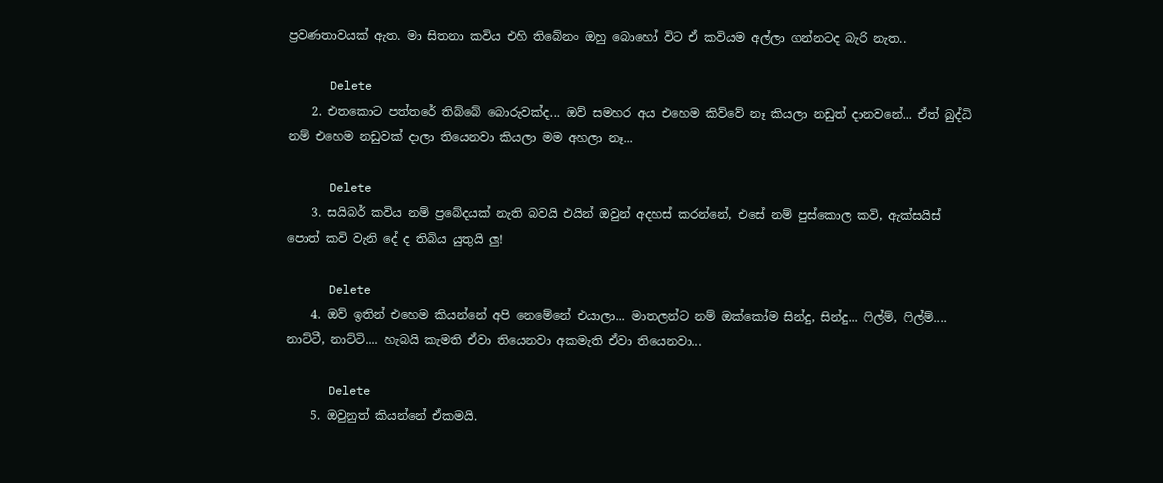ප්‍රවණතාවයක් ඇත. මා සිතනා කවිය එහි තිබේනං ඔහු බොහෝ විට ඒ කවියම අල්ලා ගන්නටද බැරි නැත..

      Delete
    2. එතකොට පත්තරේ තිබ්බේ බොරුවක්ද... ඔව් සමහර අය එහෙම කිව්වේ නෑ කියලා නඩුත් දානවනේ... ඒත් බුද්ධි නම් එහෙම නඩුවක් දාලා තියෙනවා කියලා මම අහලා නෑ...

      Delete
    3. සයිබර් කවිය නම් ප්‍රබේදයක් නැති බවයි එයින් ඔවුන් අදහස් කරන්නේ, එසේ නම් පුස්කොල කවි, ඇක්සයිස් පොත් කවි වැනි දේ ද තිබිය යුතුයි ලු!

      Delete
    4. ඔව් ඉතින් එහෙම කියන්නේ අපි නෙමේනේ එයාලා... මාතලන්ට නම් ඔක්කෝම සින්දු, සින්දු... ෆිල්ම්, ෆිල්ම්.... නාට්ටී, නාට්ටි.... හැබයි කැමති ඒවා තියෙනවා අකමැති ඒවා තියෙනවා...

      Delete
    5. ඔවුනුත් කියන්නේ ඒකමයි.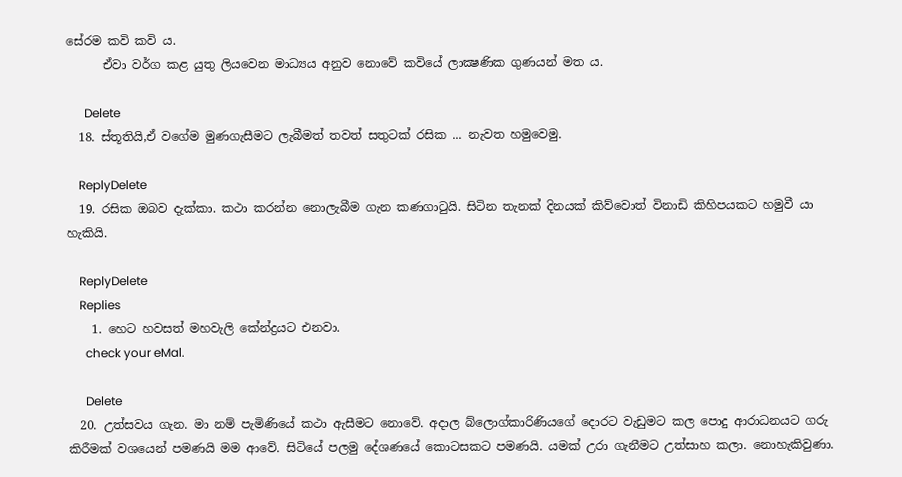සේරම කවි කවි ය.
      ඒවා වර්ග කළ යුතු ලියවෙන මාධ්‍යය අනුව නොවේ කවියේ ලාක්‍ෂණික ගුණයන් මත ය.

      Delete
  18. ස්තූතියි,ඒ වගේම මුණගැසීමට ලැබීමත් තවත් සතුටක් රසික ... නැවත හමුවෙමු.

    ReplyDelete
  19. රසික ඔබව දැක්කා. කථා කරන්න නොලැබීම ගැන කණගාටුයි. සිටින තැනක් දිනයක් කිව්වොත් විනාඩි කිහිපයකට හමුවී යා හැකියි.

    ReplyDelete
    Replies
    1. හෙට හවසත් මහවැලි කේන්ද්‍රයට එනවා.
      check your eMal.

      Delete
  20. උත්සවය ගැන. මා නම් පැමිණියේ කථා ඇසීමට නොවේ. අදාල බ්ලොග්කාරිණියගේ දොරට වැඩුමට කල පොදු ආරාධනයට ගරු කිරීමක් වශයෙන් පමණයි මම ආවේ. සිටියේ පලමු දේශණයේ කොටසකට පමණයි. යමක් උරා ගැනීමට උත්සාහ කලා. නොහැකිවුණා.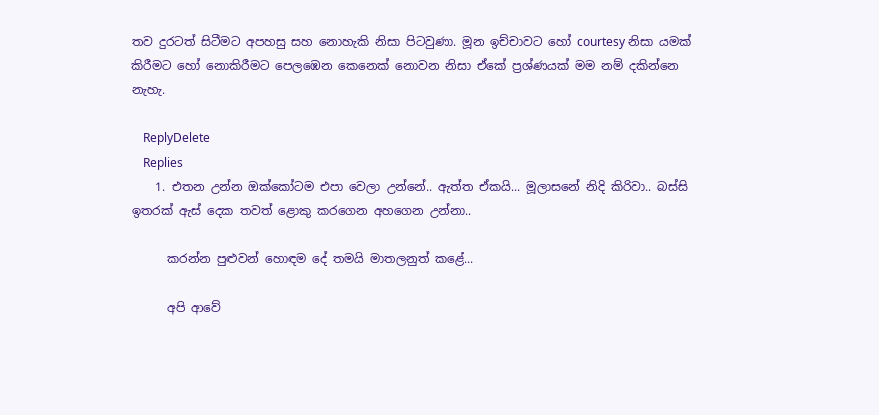තව දුරටත් සිටීමට අපහසු සහ නොහැකි නිසා පිටවුණා. මූන ඉච්චාවට හෝ courtesy නිසා යමක් කිරීමට හෝ නොකිරීමට පෙලඹෙන කෙනෙක් නොවන නිසා ඒකේ ප්‍රශ්ණයක් මම නම් දකින්නෙ නැහැ.

    ReplyDelete
    Replies
    1. එතන උන්න ඔක්කෝටම එපා වෙලා උන්නේ.. ඇත්ත ඒකයි... මූලාසනේ නිදි කිරිවා.. බස්සි ඉතරක් ඇස් දෙක තවත් ළොකු කරගෙන අහගෙන උන්නා..

      කරන්න පුළුවන් හොඳම දේ තමයි මාතලනුත් කළේ...

      අපි ආවේ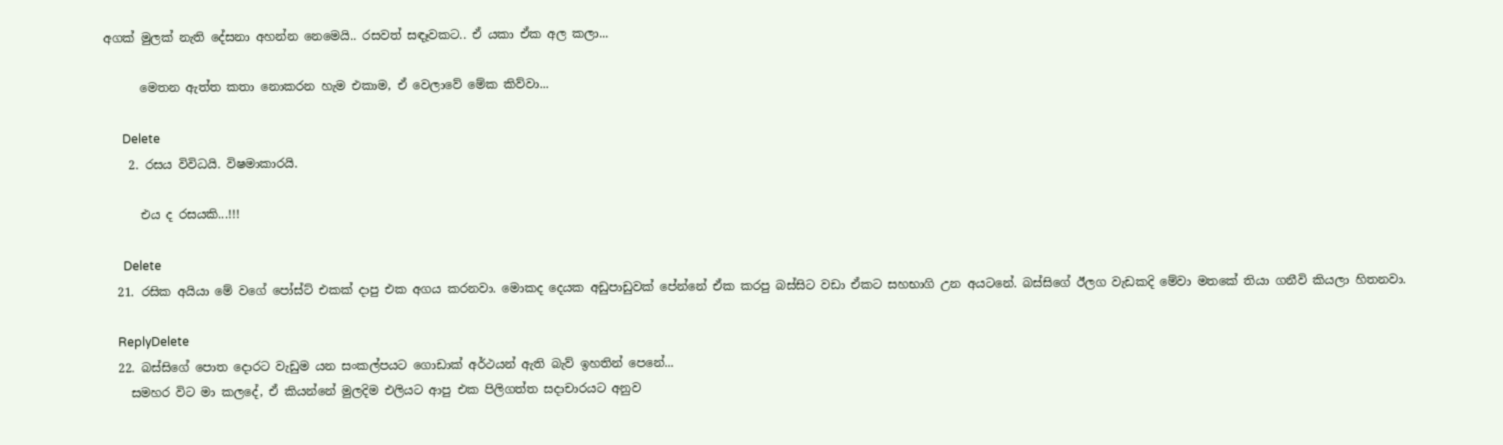අගක් මුලක් නැති දේසනා අහන්න නෙමෙයි.. රසවත් සඳෑවකට.. ඒ යකා ඒක අල කලා...

      මෙතන ඇත්ත කතා නොකරන හැම එකාම, ඒ වෙලාවේ මේක කිව්වා...

      Delete
    2. රසය විවිධයි. විෂමාකාරයි.

      එය ද රසයකි...!!!

      Delete
  21. රසික අයියා මේ වගේ පෝස්ට් එකක් දාපු එක අගය කරනවා. මොකද දෙයක අඩුපාඩුවක් පේන්නේ ඒක කරපු බස්සිට වඩා ඒකට සහභාගි උන අයටනේ. බස්සිගේ ඊලග වැඩකදි මේවා මතකේ තියා ගනීවි කියලා හිතනවා.

    ReplyDelete
  22. බස්සිගේ පොත දොරට වැඩුම යන සංකල්පයට ගොඩාක් අර්ථයන් ඇති බැව් ඉහතින් පෙනේ...
    සමහර විට මා කලදේ, ඒ කියන්නේ මුලදිම එලියට ආපු එක පිලිගත්ත සදාචාරයට අනුව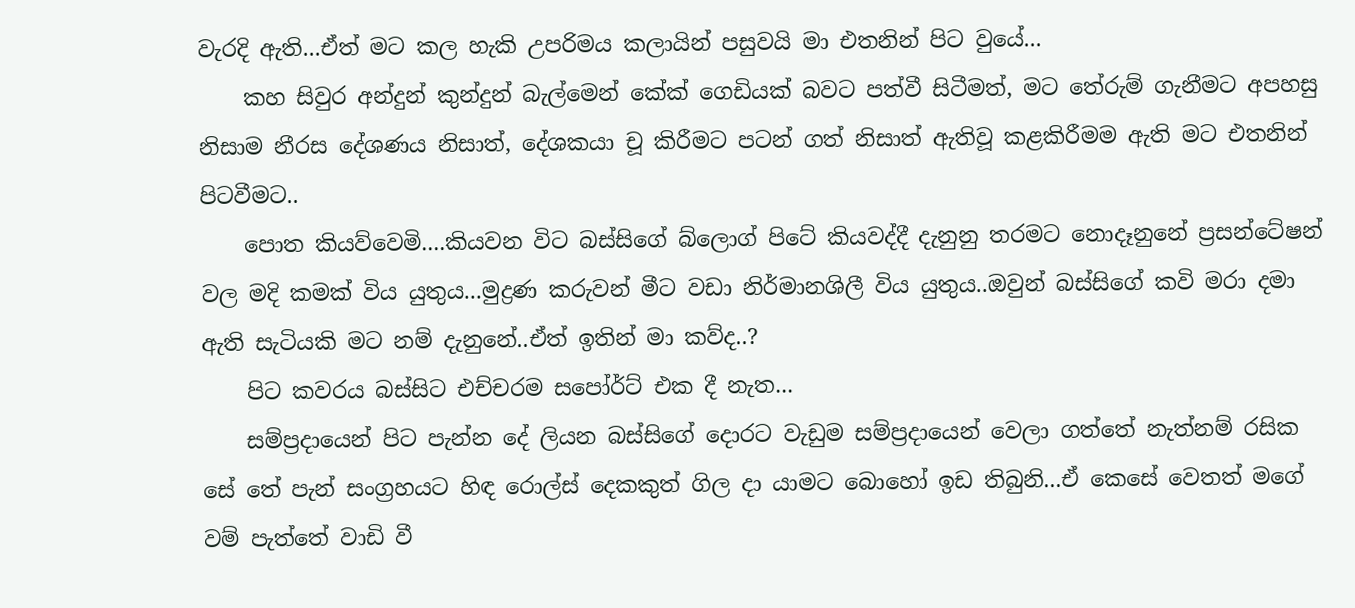වැරදි ඇති...ඒත් මට කල හැකි උපරිමය කලායින් පසුවයි මා එතනින් පිට වුයේ...
    කහ සිවුර අන්දුන් කුන්දුන් බැල්මෙන් කේක් ගෙඩියක් බවට පත්වී සිටීමත්, මට තේරුම් ගැනීමට අපහසු නිසාම නීරස දේශණය නිසාත්, දේශකයා චූ කිරීමට පටන් ගත් නිසාත් ඇතිවූ කළකිරීමම ඇති මට එතනින් පිටවීමට..
    පොත කියව්වෙමි....කියවන විට බස්සිගේ බ්ලොග් පිටේ කියවද්දී දැනුනු තරමට නොදෑනුනේ ප්‍රසන්ටේෂන් වල මදි කමක් විය යුතුය...මුද්‍රණ කරුවන් මීට වඩා නිර්මානශිලී විය යුතුය..ඔවුන් බස්සිගේ කවි මරා දමා ඇති සැටියකි මට නම් දැනුනේ..ඒත් ඉතින් මා කව්ද..?
    පිට කවරය බස්සිට එච්චරම සපෝර්ට් එක දී නැත...
    සම්ප්‍රදායෙන් පිට පැන්න දේ ලියන බස්සිගේ දොරට වැඩුම සම්ප්‍රදායෙන් වෙලා ගත්තේ නැත්නම් රසික සේ තේ පැන් සංග්‍රහයට හිඳ රොල්ස් දෙකකුත් ගිල දා යාමට බොහෝ ඉඩ තිබුනි...ඒ කෙසේ වෙතත් මගේ වම් පැත්තේ වාඩි වී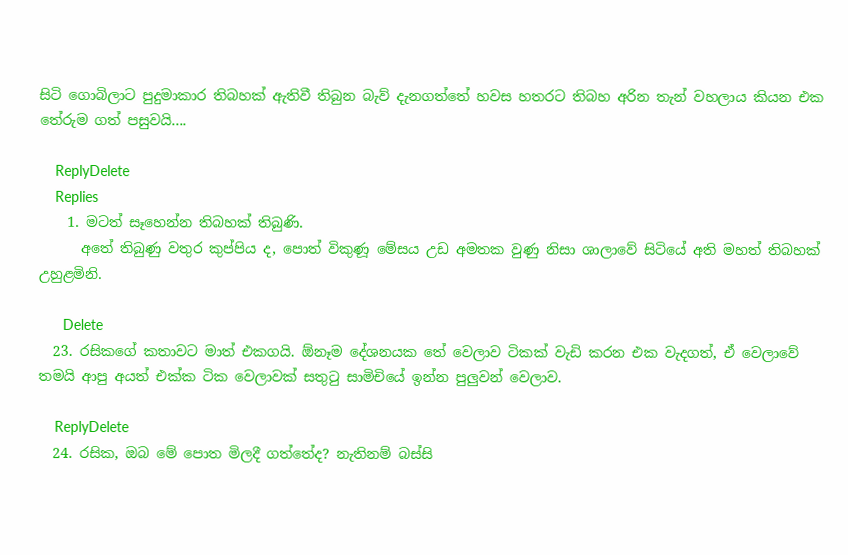සිටි ගොබිලාට පුදුමාකාර තිබහක් ඇතිවී තිබුන බැව් දැනගත්තේ හවස හතරට තිබහ අරින තැන් වහලාය කියන එක තේරුම ගත් පසුවයි....

    ReplyDelete
    Replies
    1. මටත් සෑහෙන්න තිබහක් තිබුණි.
      අතේ තිබුණු වතුර කුප්පිය ද, පොත් විකුණූ මේසය උඩ අමතක වුණු නිසා ශාලාවේ සිටියේ අති මහත් තිබහක් උහුළමිනි.

      Delete
  23. රසිකගේ කතාවට මාත් එකගයි. ඕනෑම දේශනයක තේ වෙලාව ටිකක් වැඩි කරන එක වැදගත්, ඒ වෙලාවේ තමයි ආපු අයත් එක්ක ටික වෙලාවක් සතුටු සාමිචියේ ඉන්න පුලුවන් වෙලාව.

    ReplyDelete
  24. රසික, ඔබ මේ පොත මිලදී ගත්තේද? නැතිනම් බස්සි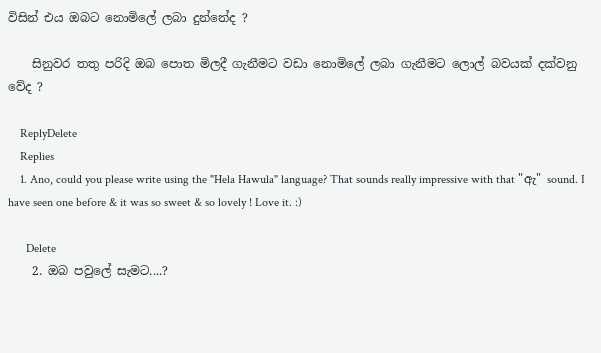විසින් එය ඔබට නොමිලේ ලබා දුන්නේද ?

    සිනුවර තතු පරිදි ඔබ පොත මිලදී ගැනීමට වඩා නොමිලේ ලබා ගැනීමට ලොල් බවයක් දක්වනු වේද ?

    ReplyDelete
    Replies
    1. Ano, could you please write using the "Hela Hawula" language? That sounds really impressive with that "ඇ" sound. I have seen one before & it was so sweet & so lovely ! Love it. :)

      Delete
    2. ඔබ පවුලේ සැමට....?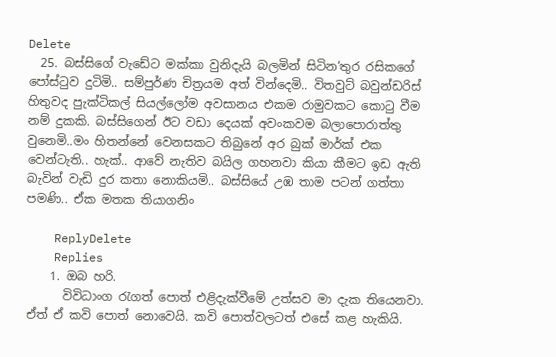Delete
  25. බස්සිගේ වැඩේට මක්කා වුනිදැයි බලමින් සිටින‘තුර රසිකගේ පෝස්ටුව දුටිමි.. සම්පුර්ණ චිත්‍රයම අත් වින්දෙමි.. විතවුට් බවුන්ඩරිස් හිතුවද පුැක්ටිකල් සියල්ලෝම අවසානය එකම රාමුවකට කොටු වීම නම් දුකකි. බස්සිගෙන් ඊට වඩා දෙයක් අවංකවම බලාපොරාත්තු වුනෙමි..මං හිතන්නේ වෙනසකට තිබුනේ අර බුක් මාර්ක් එක වෙන්ටැති.. හැක්.. ආවේ නැතිව බයිල ගහනවා කියා කීමට ඉඩ ඇති බැවින් වැඩි දුර කතා නොකියමි.. බස්සියේ උඹ තාම පටන් ගත්තා පමණි.. ඒක මතක තියාගනිං

    ReplyDelete
    Replies
    1. ඔබ හරි.
      විවිධාංග රැගත් පොත් එළිදැක්වීමේ උත්සව මා දැක තියෙනවා. ඒත් ඒ කවි පොත් නොවෙයි. කවි පොත්වලටත් එසේ කළ හැකියි.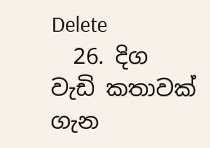Delete
  26. දිග වැඩි කතාවක් ගැන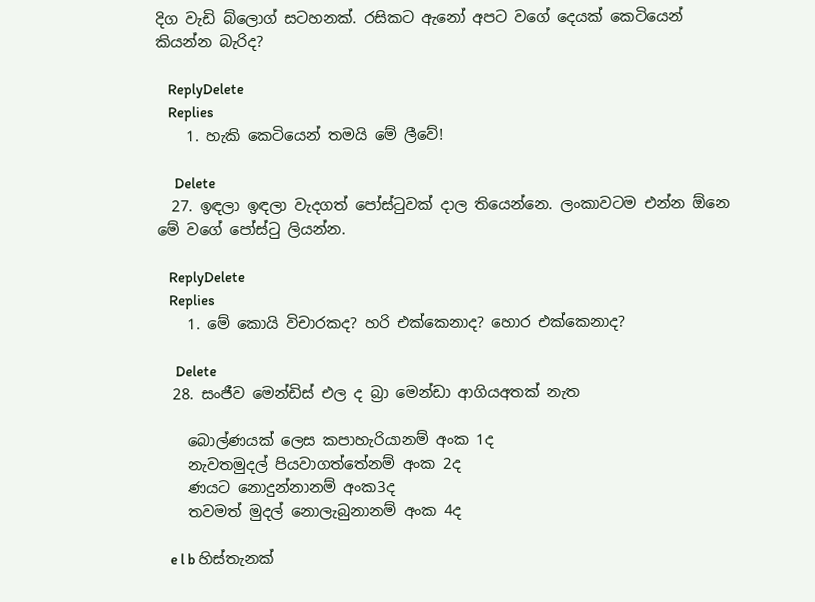දිග වැඩි බ්ලොග් සටහනක්. රසිකට ඇනෝ අපට වගේ දෙයක් කෙටියෙන් කියන්න බැරිද?

    ReplyDelete
    Replies
    1. හැකි කෙටියෙන් තමයි මේ ලීවේ!

      Delete
  27. ඉඳලා ඉඳලා වැදගත් පෝස්ටුවක් දාල තියෙන්නෙ. ලංකාවටම එන්න ඕනෙ මේ වගේ පෝස්ටු ලියන්න.

    ReplyDelete
    Replies
    1. මේ කොයි විචාරකද? හරි එක්කෙනාද? හොර එක්කෙනාද?

      Delete
  28. සංජීව මෙන්ඩිස් එල ද බ්‍රා මෙන්ඩා ආගියඅතක් නැත

    බොල්ණයක් ලෙස කපාහැරියානම් අංක 1ද
    නැවතමුදල් පියවාගත්තේනම් අංක 2ද
    ණයට නොදුන්නානම් අංක3ද
    තවමත් මුදල් නොලැබුනානම් අංක 4ද

    e l b හිස්තැනක්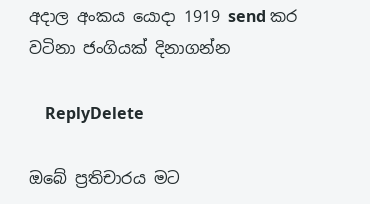අදාල අංකය යොදා 1919 send කර වටිනා ජංගියක් දිනාගන්න

    ReplyDelete

ඔබේ ප්‍රතිචාරය මට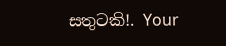සතුටකි!. Your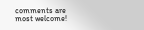comments are most welcome!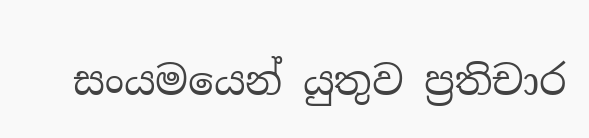සංයමයෙන් යුතුව ප්‍රතිචාර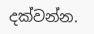දක්වන්න.